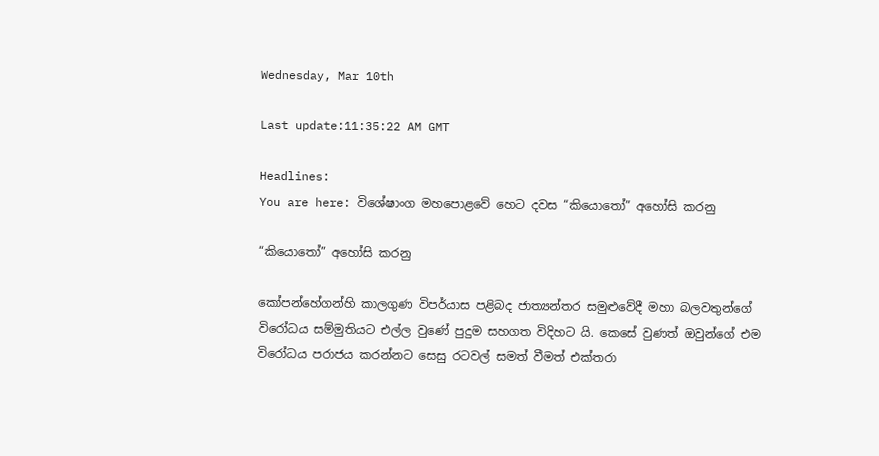Wednesday, Mar 10th

Last update:11:35:22 AM GMT

Headlines:
You are here: විශේෂාංග මහපොළවේ හෙට දවස “කියොතෝ” අහෝසි කරනු

“කියොතෝ” අහෝසි කරනු

කෝපන්හේගන්හි කාලගුණ විපර්යාස පළිබද ජාත්‍යන්තර සමුළුවේදී මහා බලවතුන්ගේ විරෝධය සම්මුතියට එල්ල වුණේ පුදුම සහගත විදිහට යි. කෙසේ වුණත් ඔවුන්ගේ එම විරෝධය පරාජය කරන්නට සෙසු රටවල් සමත් වීමත් එක්තරා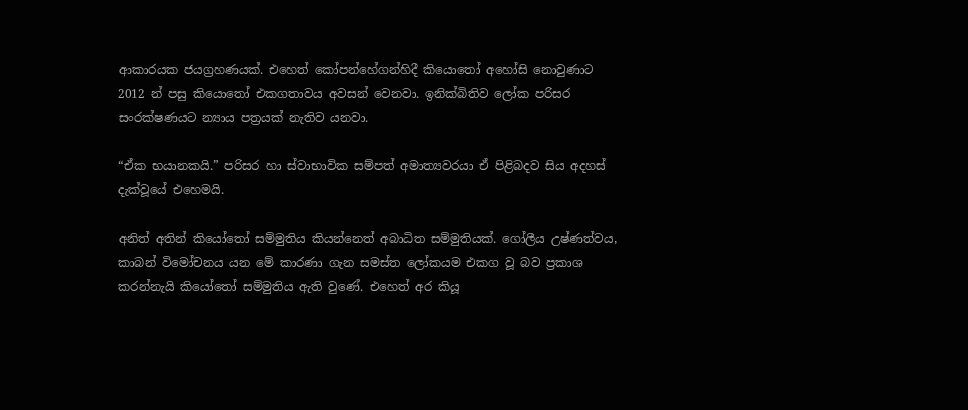ආකාරයක ජයග්‍රහණයක්. එහෙත් කෝපන්හේගන්හිදී කියොතෝ අහෝසි නොවුණාට 2012 න් පසු කියොතෝ එකගතාවය අවසන් වෙනවා. ඉනික්බිතිව ලෝක පරිසර සංරක්ෂණයට න්‍යාය පත්‍රයක් නැතිව යනවා.

“ඒක භයානකයි.” පරිසර හා ස්වාභාවික සම්පත් අමාත්‍යවරයා ඒ පිළිබදව සිය අදහස් දැක්වූයේ එහෙමයි.

අනිත් අතින් කියෝතෝ සම්මුතිය කියන්නෙත් අබාධිත සම්මුතියක්. ගෝලීය උෂ්ණත්වය, කාබන් විමෝචනය යන මේ කාරණා ගැන සමස්ත ලෝකයම එකග වූ බව ප්‍රකාශ කරන්නැයි කියෝතෝ සම්මුතිය ඇති ‍වුණේ. එහෙත් අර කියූ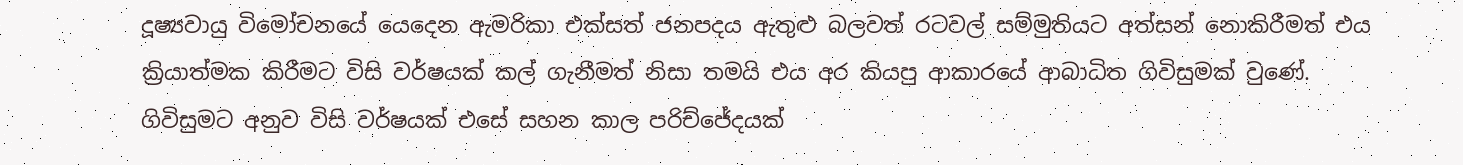දූෂ්‍යවායු විමෝචනයේ යෙදෙන ඇමරිකා එක්සත් ජනපදය ඇතුළු බලවත් රටවල් සම්මුතියට අත්සන් නොකිරීමත් එය ක්‍රියාත්මක කිරීමට විසි වර්ෂයක් කල් ගැනීමත් නිසා තමයි එය අර කියපු ආකාරයේ ආබාධිත ගිවිසුමක් වුණේ. ගිවිසුමට අනුව විසි වර්ෂයක් එසේ සහන කාල පරිච්ජේදයක්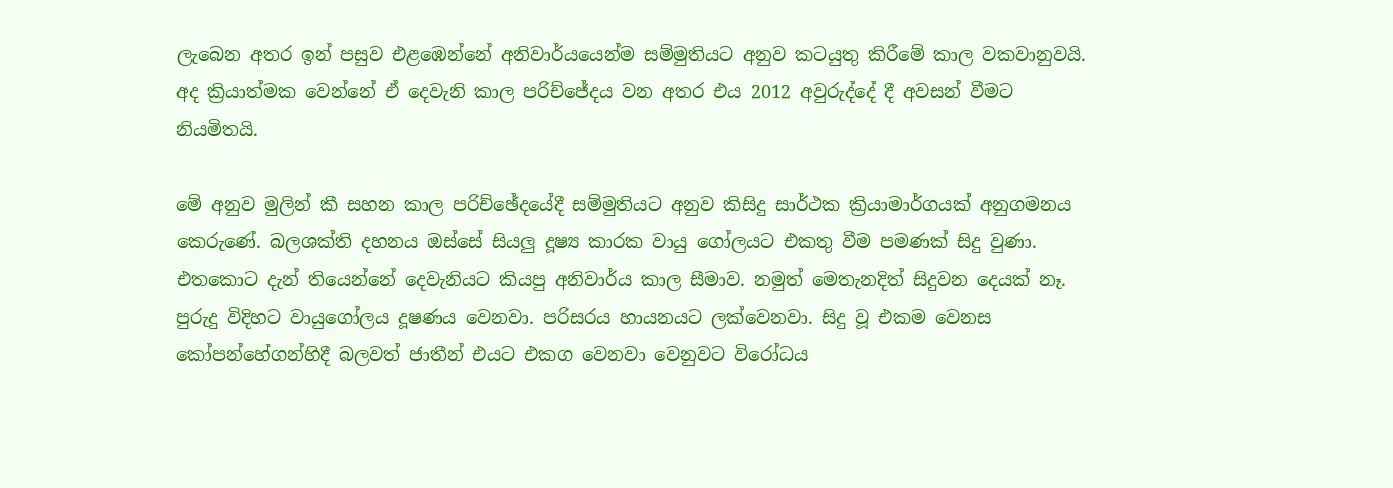ලැබෙන අතර ඉන් පසුව එළඹෙන්නේ අනිවාර්යයෙන්ම සම්මුතියට අනුව කටයුතු කිරීමේ කාල වකවානුවයි. අද ක්‍රියාත්මක වෙන්නේ ඒ දෙවැනි කාල පරිච්ජේදය වන අතර එය 2012 අවුරුද්දේ දී අවසන් වීමට නියමිතයි.

මේ අනුව මුලින් කී සහන කාල පරිච්ඡේදයේදී සම්මුතියට අනුව කිසිදු සාර්ථක ක්‍රියාමාර්ගයක් අනුගමනය කෙ‍රුණේ. බලශක්ති දහනය ඔස්සේ සියලු දූෂ්‍ය කාරක වායු ගෝලයට එකතු වීම පමණක් සිදු වුණා. එතකොට දැන් තියෙන්නේ දෙවැනියට කියපු අනිවාර්ය කාල සීමාව. නමුත් මෙතැනදිත් සිදුවන දෙයක් නෑ. පුරුදු විදිහට වායුගෝලය දූෂණය වෙනවා. පරිසරය හායනයට ලක්වෙනවා. සිදු වූ එකම වෙ‍නස කෝපන්හේගන්හිදී බලවත් ජාතීන් එයට එකග වෙනවා වෙනුවට විරෝධය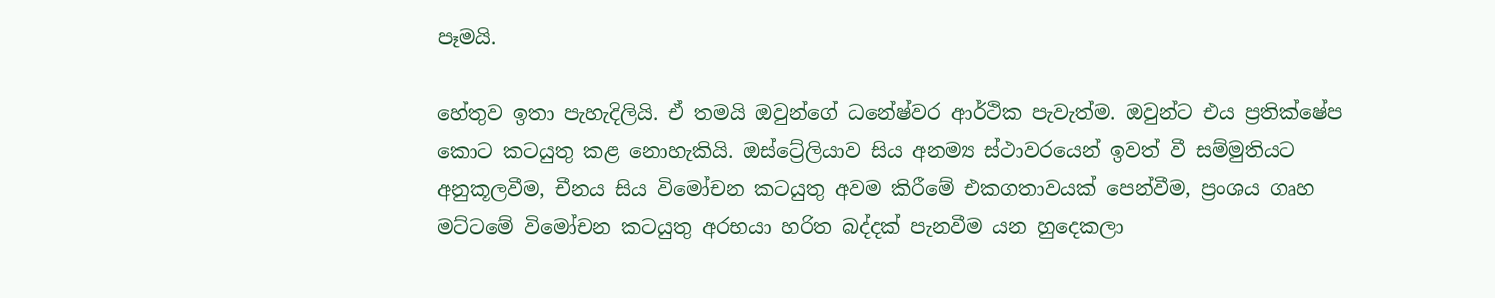පෑමයි.

හේතුව ඉතා පැහැදිලියි. ඒ තමයි ඔවුන්ගේ ධනේෂ්වර ආර්ථික පැවැත්ම. ඔවුන්ට එය ප්‍රතික්ෂේප කොට කටයුතු කළ නොහැකියි. ඔස්ට්‍රේලියාව සිය අනම්‍ය ස්ථාවරයෙන් ඉවත් වී සම්මුතියට අනුකූලවීම, චීනය සිය විමෝචන කටයුතු අවම කිරීමේ එකගතාවයක් පෙන්වීම, ප්‍රංශය ගෘහ මට්ටමේ විමෝචන කටයුතු අරභයා හරිත බද්දක් පැනවීම යන හුදෙකලා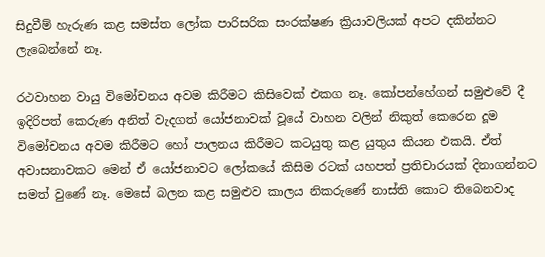සිදුවීම් හැරුණ කළ සමස්ත ලෝක පාරිසරික සංරක්ෂණ ක්‍රියාවලියක් අපට දකින්නට ලැබෙන්නේ නෑ.

රථවාහන වායු විමෝචනය අවම කිරීමට කිසිවෙක් එකග නෑ. කෝපන්හේගන් සමුළුවේ දී ඉදිරිපත් කෙරුණ අනිත් වැදගත් යෝජනාවක් වූ‍යේ වාහන වලින් නිකුත් කෙරෙන දූම විමෝචනය අවම කිරීමට හෝ පාලනය කිරීමට කටයුතු කළ යුතුය කියන එකයි. ඒත් අවාසනාවකට මෙන් ඒ යෝජනාවට ලෝකයේ කිසිම රටක් යහපත් ප්‍රතිචාරයක් දිනාගන්නට සමත් වුණේ නෑ. මෙසේ බලන කළ සමුළුව කාලය නිකරුණේ නාස්ති කොට තිබෙනවාද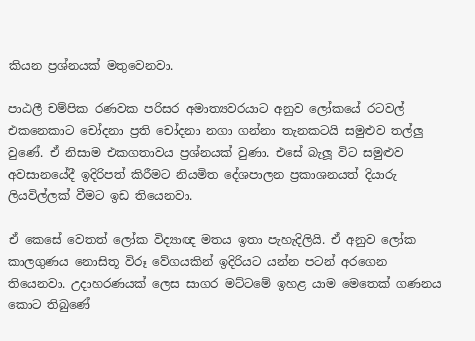කියන ප්‍රශ්නයක් මතුවෙනවා.

පාඨලී චම්පික රණවක පරිසර අමාත්‍යවරයාට අනුව ලෝකයේ රටවල් එකනෙකාට චෝදනා ප්‍රති චෝදනා නගා ගන්නා තැනකටයි සමුළුව තල්ලු වුණේ. ඒ නිසාම එකගතාවය ප්‍රශ්නයක් වුණා. එසේ බැලූ විට සමුළුව අවසානයේදී ඉදිරිපත් කිරීමට නියමිත දේශපාලන ප්‍රකාශනයත් දියාරු ලියවිල්ලක් වීමට ඉඩ තියෙනවා.

ඒ කෙසේ වෙතත් ලෝක විද්‍යාඥ මතය ඉතා පැහැදිලියි. ඒ අනුව ලෝක කාලගුණය නොසිතූ විරූ වේගයකින් ඉදිරියට යන්න පටන් අරගෙන තියෙනවා. උදාහරණයක් ලෙස සාගර මට්ටමේ ඉහළ යාම මෙතෙක් ගණනය කොට තිබුණේ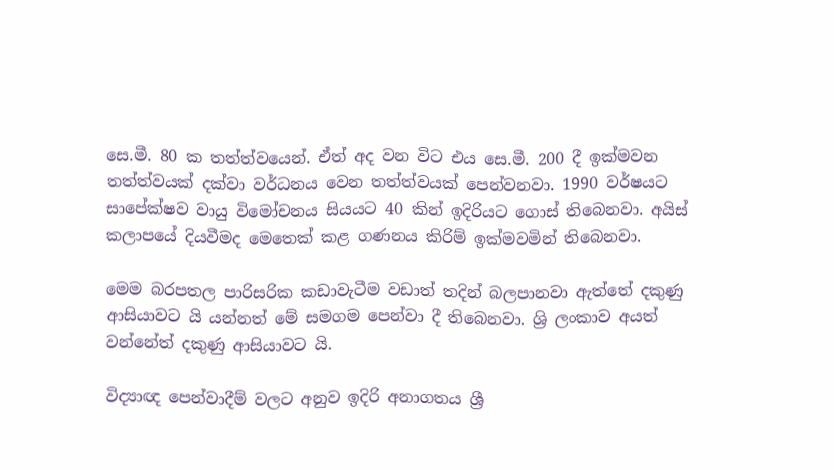සෙ.මී. 80 ක තත්ත්වයෙන්. ඒත් අද වන විට එය සෙ.මී. 200 දී ඉක්මවන තත්ත්වයක් දක්වා වර්ධනය වෙන තත්ත්වයක් පෙන්වනවා. 1990 වර්ෂයට සාපේක්ෂව වායු විමෝචනය සියයට 40 කින් ඉදිරියට ගොස් තිබෙනවා. අයිස් කලාපයේ දියවීමද මෙතෙක් කළ ගණනය කිරිම් ඉක්මවමින් තිබෙනවා.

මෙම බරපතල පාරිසරික කඩාවැටීම වඩාත් තදින් බලපානවා ඇත්තේ දකුණු ආසියාවට යි යන්නත් මේ සමගම පෙන්වා දී තිබෙනවා. ශ්‍රි ලංකාව අයත් වන්නේත් දකුණු ආසියාවට යි.

විද්‍යාඥ පෙන්වාදීම් වලට අනුව ඉදිරි අනාගතය ශ්‍රී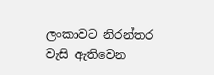ලංකාවට නිරන්තර වැසි ඇතිවෙන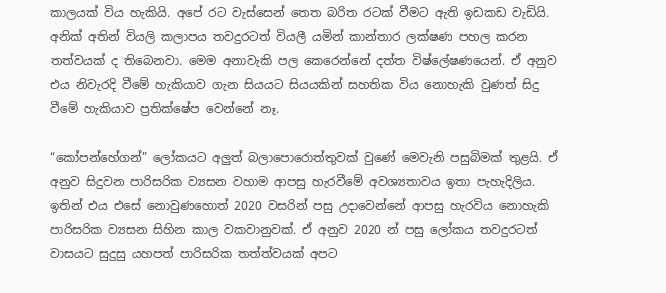කාලයක් විය හැකියි. අපේ රට වැස්සෙන් තෙත බරිත රටක් වීමට ඇති ඉඩකඩ වැඩියි. අනික් අතින් වියලි කලාපය තවදුරටත් වියලී යමින් කාන්තාර ලක්ෂණ පහල කරන තත්වයක් ද තිබෙනවා. මෙම අනාවැකි පල කෙරෙන්නේ දත්ත විෂ්ලේෂණයෙන්. ඒ අනුව එය නිවැරදි වීමේ හැකියාව ගැන සියයට සියයකින් සහතික විය නොහැකි වුණත් සිදු වීමේ හැකියාව ප්‍රතික්ෂේප වෙන්නේ නෑ.

“කෝපන්හේගන්” ලෝකයට අලුත් බලාපොරොත්තුවක් වුණේ මෙවැනි පසුබිමක් තුළයි. ඒ අනුව සිදුවන පාරිසරික ව්‍යසන වහාම ආපසු හැරවීමේ අවශ්‍යතාවය ඉතා පැහැදිලිය. ඉතින් එය එසේ නොවුණහොත් 2020 වසරින් පසු උදාවෙන්නේ ආපසු හැරවිය නොහැකි පාරිසරික ව්‍යසන සිහින කාල වකවානුවක්. ඒ අනුව 2020 න් පසු ලෝකය තවදුරටත් වාසයට සුදුසු යහපත් පාරිසරික තත්ත්වයක් අපට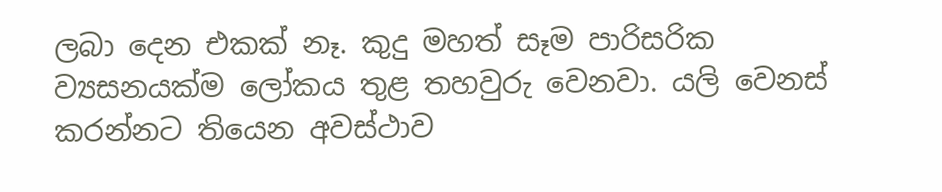ලබා දෙන එකක් නෑ. කුදු මහත් සෑම පාරිසරික ව්‍යසනයක්ම ලෝකය තුළ තහවුරු වෙනවා. යලි වෙනස් කරන්නට තියෙන අවස්ථාව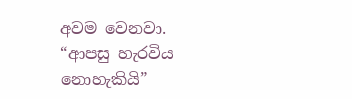අවම වෙනවා. “ආපසු හැරවිය නොහැකියි”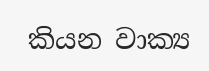කියන වාක්‍ය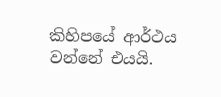කිහිපයේ ආර්ථය වන්නේ එයයි.